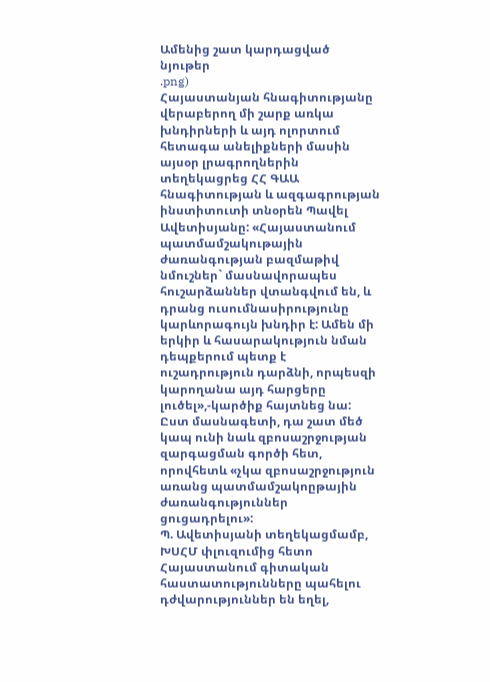Ամենից շատ կարդացված նյութեր
.png)
Հայաստանյան հնագիտությանը վերաբերող մի շարք առկա խնդիրների և այդ ոլորտում հետագա անելիքների մասին այսօր լրագրողներին տեղեկացրեց ՀՀ ԳԱԱ հնագիտության և ազգագրության ինստիտուտի տնօրեն Պավել Ավետիսյանը: «Հայաստանում պատմամշակութային ժառանգության բազմաթիվ նմուշներ` մասնավորապես հուշարձաններ վտանգվում են, և դրանց ուսումնասիրությունը կարևորագույն խնդիր է: Ամեն մի երկիր և հասարակություն նման դեպքերում պետք է ուշադրություն դարձնի, որպեսզի կարողանա այդ հարցերը լուծել»,-կարծիք հայտնեց նա: Ըստ մասնագետի, դա շատ մեծ կապ ունի նաև զբոսաշրջության զարգացման գործի հետ, որովհետև «չկա զբոսաշրջություն առանց պատմամշակոըթային ժառանգություններ ցուցադրելու»:
Պ. Ավետիսյանի տեղեկացմամբ, ԽՍՀՄ փլուզումից հետո Հայաստանում գիտական հաստատությունները պահելու դժվարություններ են եղել,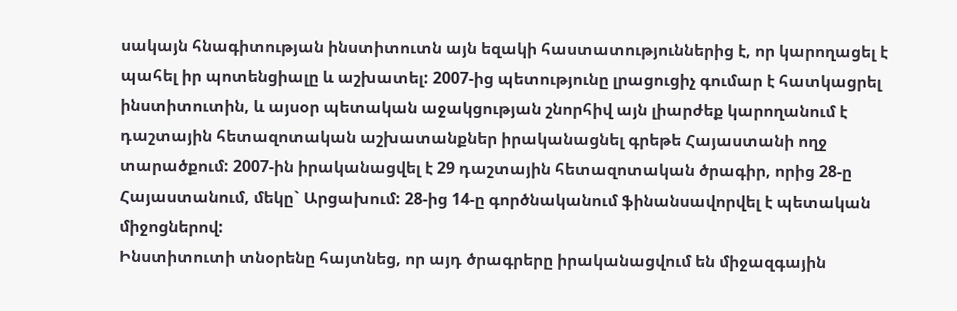սակայն հնագիտության ինստիտուտն այն եզակի հաստատություններից է, որ կարողացել է պահել իր պոտենցիալը և աշխատել: 2007-ից պետությունը լրացուցիչ գումար է հատկացրել ինստիտուտին, և այսօր պետական աջակցության շնորհիվ այն լիարժեք կարողանում է դաշտային հետազոտական աշխատանքներ իրականացնել գրեթե Հայաստանի ողջ տարածքում: 2007-ին իրականացվել է 29 դաշտային հետազոտական ծրագիր, որից 28-ը Հայաստանում, մեկը` Արցախում: 28-ից 14-ը գործնականում ֆինանսավորվել է պետական միջոցներով:
Ինստիտուտի տնօրենը հայտնեց, որ այդ ծրագրերը իրականացվում են միջազգային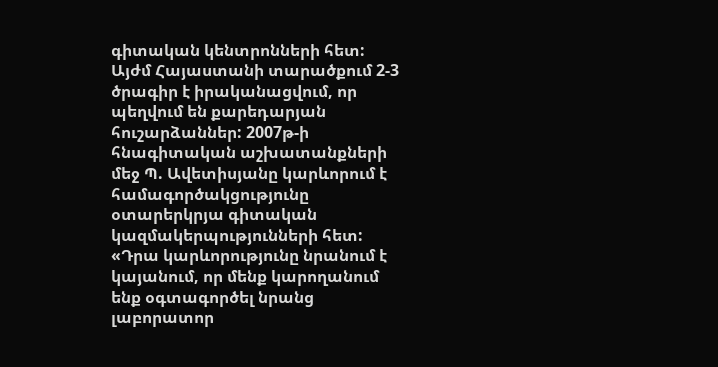գիտական կենտրոնների հետ: Այժմ Հայաստանի տարածքում 2-3 ծրագիր է իրականացվում, որ պեղվում են քարեդարյան հուշարձաններ: 2007թ-ի հնագիտական աշխատանքների մեջ Պ. Ավետիսյանը կարևորում է համագործակցությունը օտարերկրյա գիտական կազմակերպությունների հետ: «Դրա կարևորությունը նրանում է կայանում, որ մենք կարողանում ենք օգտագործել նրանց լաբորատոր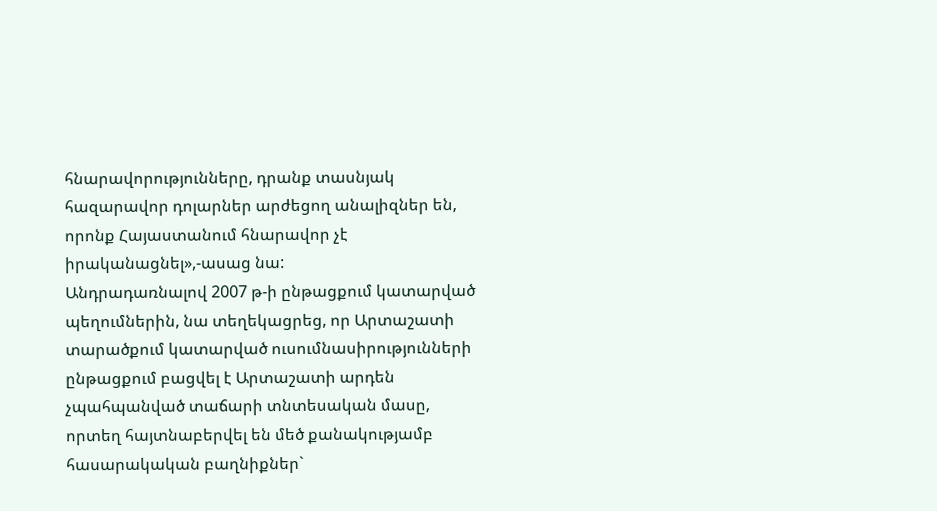հնարավորությունները, դրանք տասնյակ հազարավոր դոլարներ արժեցող անալիզներ են, որոնք Հայաստանում հնարավոր չէ իրականացնել»,-ասաց նա:
Անդրադառնալով 2007 թ-ի ընթացքում կատարված պեղումներին, նա տեղեկացրեց, որ Արտաշատի տարածքում կատարված ուսումնասիրությունների ընթացքում բացվել է Արտաշատի արդեն չպահպանված տաճարի տնտեսական մասը, որտեղ հայտնաբերվել են մեծ քանակությամբ հասարակական բաղնիքներ`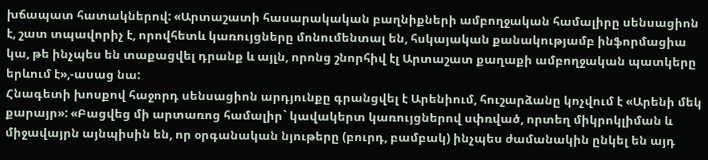խճապատ հատակներով: «Արտաշատի հասարակական բաղնիքների ամբողջական համալիրը սենսացիոն է, շատ տպավորիչ է, որովհետև կառույցները մոնումենտալ են, հսկայական քանակությամբ ինֆորմացիա կա, թե ինչպես են տաքացվել դրանք և այլն, որոնց շնորհիվ էլ Արտաշատ քաղաքի ամբողջական պատկերը երևում է»,-ասաց նա:
Հնագետի խոսքով հաջորդ սենսացիոն արդյունքը գրանցվել է Արենիում, հուշարձանը կոչվում է «Արենի մեկ քարայր»: «Բացվեց մի արտառոց համալիր` կավակերտ կառույցներով սփռված, որտեղ միկրոկլիման և միջավայրն այնպիսին են, որ օրգանական նյութերը (բուրդ, բամբակ) ինչպես ժամանակին ընկել են այդ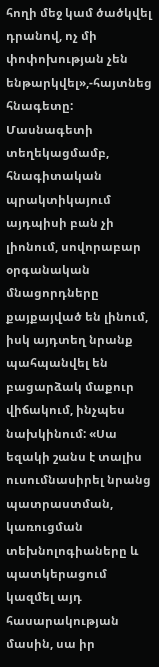հողի մեջ կամ ծածկվել դրանով, ոչ մի փոփոխության չեն ենթարկվել»,-հայտնեց հնագետը: Մասնագետի տեղեկացմամբ, հնագիտական պրակտիկայում այդպիսի բան չի լիոնում, սովորաբար օրգանական մնացորդները քայքայված են լինում, իսկ այդտեղ նրանք պահպանվել են բացարձակ մաքուր վիճակում, ինչպես նախկինում: «Սա եզակի շանս է տալիս ուսումնասիրել նրանց պատրաստման, կառուցման տեխնոլոգիաները և պատկերացում կազմել այդ հասարակության մասին, սա իր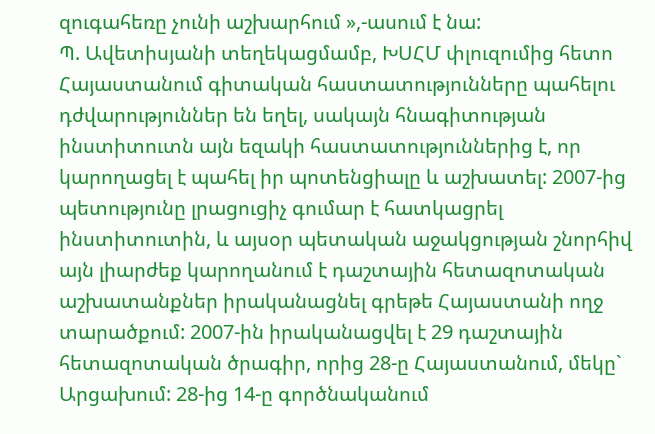զուգահեռը չունի աշխարհում »,-ասում է նա:
Պ. Ավետիսյանի տեղեկացմամբ, ԽՍՀՄ փլուզումից հետո Հայաստանում գիտական հաստատությունները պահելու դժվարություններ են եղել, սակայն հնագիտության ինստիտուտն այն եզակի հաստատություններից է, որ կարողացել է պահել իր պոտենցիալը և աշխատել: 2007-ից պետությունը լրացուցիչ գումար է հատկացրել ինստիտուտին, և այսօր պետական աջակցության շնորհիվ այն լիարժեք կարողանում է դաշտային հետազոտական աշխատանքներ իրականացնել գրեթե Հայաստանի ողջ տարածքում: 2007-ին իրականացվել է 29 դաշտային հետազոտական ծրագիր, որից 28-ը Հայաստանում, մեկը` Արցախում: 28-ից 14-ը գործնականում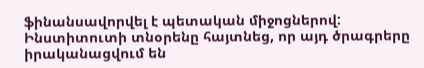ֆինանսավորվել է պետական միջոցներով:
Ինստիտուտի տնօրենը հայտնեց, որ այդ ծրագրերը իրականացվում են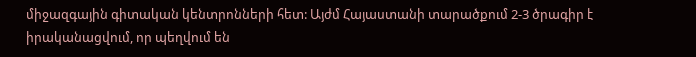միջազգային գիտական կենտրոնների հետ: Այժմ Հայաստանի տարածքում 2-3 ծրագիր է իրականացվում, որ պեղվում են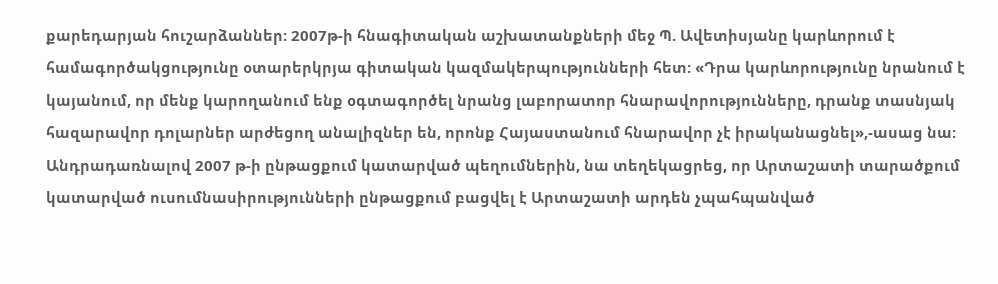քարեդարյան հուշարձաններ: 2007թ-ի հնագիտական աշխատանքների մեջ Պ. Ավետիսյանը կարևորում է համագործակցությունը օտարերկրյա գիտական կազմակերպությունների հետ: «Դրա կարևորությունը նրանում է կայանում, որ մենք կարողանում ենք օգտագործել նրանց լաբորատոր հնարավորությունները, դրանք տասնյակ հազարավոր դոլարներ արժեցող անալիզներ են, որոնք Հայաստանում հնարավոր չէ իրականացնել»,-ասաց նա:
Անդրադառնալով 2007 թ-ի ընթացքում կատարված պեղումներին, նա տեղեկացրեց, որ Արտաշատի տարածքում կատարված ուսումնասիրությունների ընթացքում բացվել է Արտաշատի արդեն չպահպանված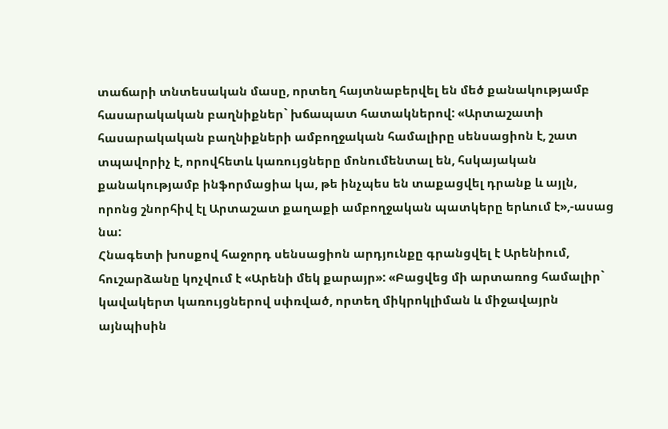տաճարի տնտեսական մասը, որտեղ հայտնաբերվել են մեծ քանակությամբ հասարակական բաղնիքներ` խճապատ հատակներով: «Արտաշատի հասարակական բաղնիքների ամբողջական համալիրը սենսացիոն է, շատ տպավորիչ է, որովհետև կառույցները մոնումենտալ են, հսկայական քանակությամբ ինֆորմացիա կա, թե ինչպես են տաքացվել դրանք և այլն, որոնց շնորհիվ էլ Արտաշատ քաղաքի ամբողջական պատկերը երևում է»,-ասաց նա:
Հնագետի խոսքով հաջորդ սենսացիոն արդյունքը գրանցվել է Արենիում, հուշարձանը կոչվում է «Արենի մեկ քարայր»: «Բացվեց մի արտառոց համալիր` կավակերտ կառույցներով սփռված, որտեղ միկրոկլիման և միջավայրն այնպիսին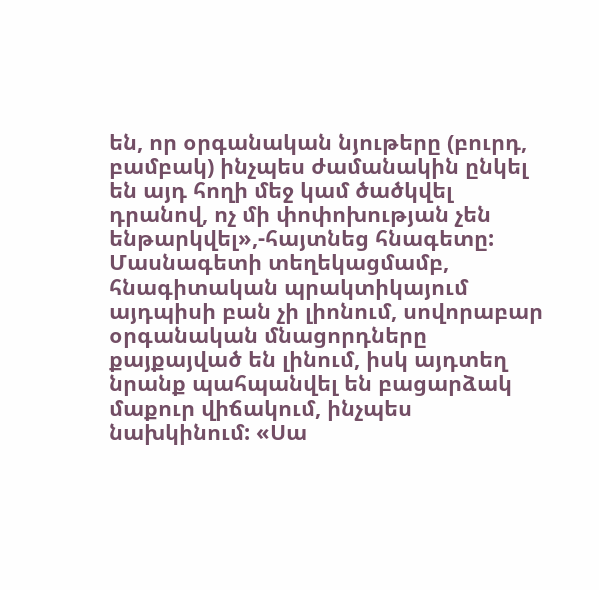են, որ օրգանական նյութերը (բուրդ, բամբակ) ինչպես ժամանակին ընկել են այդ հողի մեջ կամ ծածկվել դրանով, ոչ մի փոփոխության չեն ենթարկվել»,-հայտնեց հնագետը: Մասնագետի տեղեկացմամբ, հնագիտական պրակտիկայում այդպիսի բան չի լիոնում, սովորաբար օրգանական մնացորդները քայքայված են լինում, իսկ այդտեղ նրանք պահպանվել են բացարձակ մաքուր վիճակում, ինչպես նախկինում: «Սա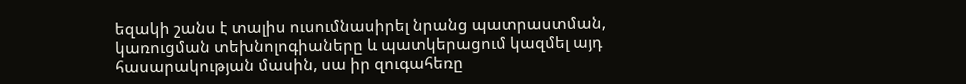եզակի շանս է տալիս ուսումնասիրել նրանց պատրաստման, կառուցման տեխնոլոգիաները և պատկերացում կազմել այդ հասարակության մասին, սա իր զուգահեռը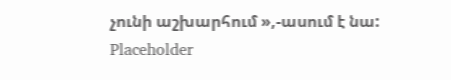չունի աշխարհում »,-ասում է նա:
Placeholder